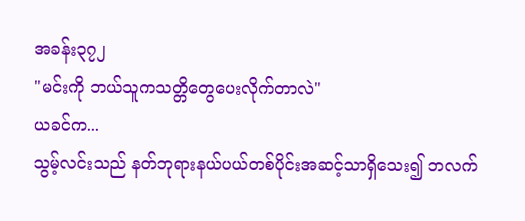အခန်း၃၇၂
"မင်းကို ဘယ်သူကသတ္တိတွေပေးလိုက်တာလဲ"
ယခင်က...
သွမ့်လင်းသည် နတ်ဘုရားနယ်ပယ်တစ်ပိုင်းအဆင့်သာရှိသေး၍ ဘလက်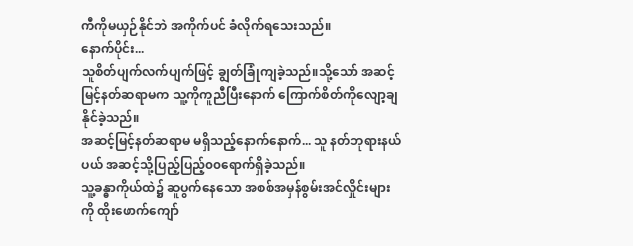ကီကိုမယှဉ်နိုင်ဘဲ အကိုက်ပင် ခံလိုက်ရသေးသည်။
နောက်ပိုင်း...
သူစိတ်ပျက်လက်ပျက်ဖြင့် ချွတ်ခြုံကျခဲ့သည်။သို့သော် အဆင့်မြင့်နတ်ဆရာမက သူ့ကိုကူညီပြီးနောက် ကြောက်စိတ်ကိုလျော့ချနိုင်ခဲ့သည်။
အဆင့်မြင့်နတ်ဆရာမ မရှိသည့်နောက်နောက်... သူ နတ်ဘုရားနယ်ပယ် အဆင့်သို့ပြည့်ပြည့်၀၀ရောက်ရှိခဲ့သည်။
သူ့ခန္ဓာကိုယ်ထဲ၌ ဆူပွက်နေသော အစစ်အမှန်စွမ်းအင်လှိုင်းများကို ထိုးဖောက်ကျော်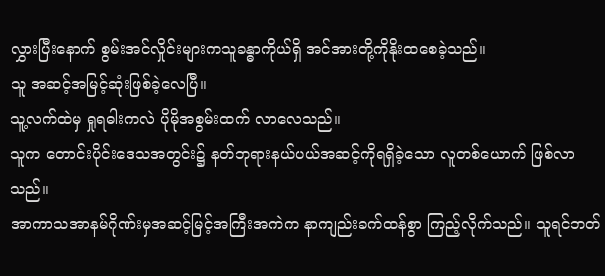လွှားပြီးနောက် စွမ်းအင်လှိုင်းများကသူခန္ဓာကိုယ်ရှိ အင်အားတို့ကိုနိုးထစေခဲ့သည်။
သူ အဆင့်အမြင့်ဆုံးဖြစ်ခဲ့လေပြီ။
သူ့လက်ထဲမှ ရှုရဓါးကလဲ ပိုမိုအစွမ်းထက် လာလေသည်။
သူက တောင်းပိုင်းဒေသအတွင်း၌ နတ်ဘုရားနယ်ပယ်အဆင့်ကိုရရှိခဲ့သော လူတစ်ယောက် ဖြစ်လာသည်။
အာကာသအာနမ်ဂိုဏ်းမှအဆင့်မြင့်အကြီးအကဲက နာကျည်းခက်ထန်စွာ ကြည့်လိုက်သည်။ သူရင်ဘတ်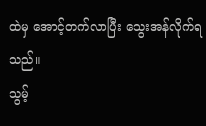ထဲမှ အောင့်တက်လာပြီး သွေးအန်လိုက်ရသည်။
သွမ့်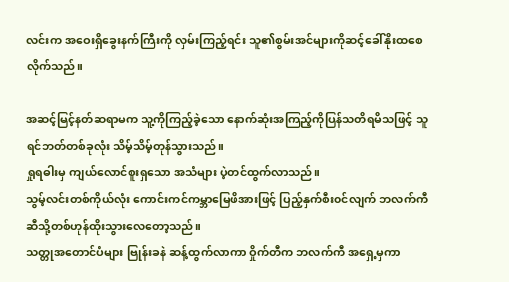လင်းက အဝေးရှိခွေးနက်ကြီးကို လှမ်းကြည့်ရင်း သူ၏စွမ်းအင်များကိုဆင့်ခေါ်နိုးထစေလိုက်သည်။

အဆင့်မြင့်နတ်ဆရာမက သူ့ကိုကြည့်ခဲ့သော နောက်ဆုံးအကြည့်ကိုပြန်သတိရမိသဖြင့် သူရင်ဘတ်တစ်ခုလုံး သိမ့်သိမ့်တုန်သွားသည်။
ရှုရဓါးမှ ကျယ်လောင်စူးရှသော အသံများ ပဲ့တင်ထွက်လာသည်။
သွမ့်လင်းတစ်ကိုယ်လုံး ကောင်းကင်ကမ္ဘာမြေဖိအားဖြင့် ပြည့်နှက်စီး၀င်လျက် ဘလက်ကီဆီသို့တစ်ဟုန်ထိုးသွားလေတော့သည်။
သတ္တုအတောင်ပံများ ဗြုန်းခနဲ ဆန့်ထွက်လာကာ ဝှိုက်တီက ဘလက်ကီ အရှေ့မှကာ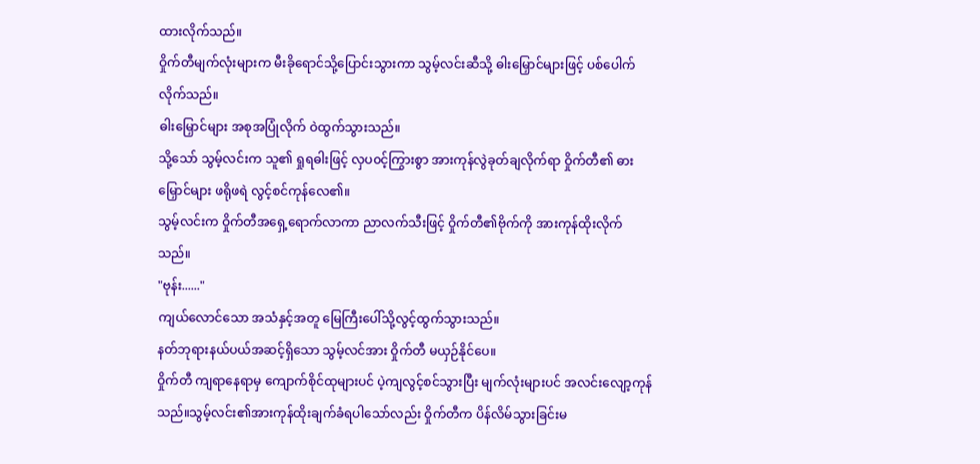ထားလိုက်သည်။
ဝှိုက်တီမျက်လုံးများက မီးခိုရောင်သို့ပြောင်းသွားကာ သွမ့်လင်းဆီသို့ ဓါးမြှောင်များဖြင့် ပစ်ပေါက်လိုက်သည်။
ဓါးမြှောင်များ အစုအပြုံလိုက် ဝဲထွက်သွားသည်။
သို့သော် သွမ့်လင်းက သူ၏ ရှုရဓါးဖြင့် လှပ၀င့်ကြွားစွာ အားကုန်လွဲခုတ်ချလိုက်ရာ ဝှိုက်တီ၏ ဓားမြှောင်များ ဖရိုဖရဲ လွင့်စင်ကုန်လေ၏။
သွမ့်လင်းက ဝှိုက်တီအရှေ့ရောက်လာကာ ညာလက်သီးဖြင့် ဝှိုက်တီ၏ဗိုက်ကို အားကုန်ထိုးလိုက်သည်။
"ဗုန်း......"
ကျယ်လောင်သော အသံနှင့်အတူ မြေကြီးပေါ်သို့လွင့်ထွက်သွားသည်။
နတ်ဘုရားနယ်ပယ်အဆင့်ရှိသော သွမ့်လင်အား ဝှိုက်တီ မယှဉ်နိုင်ပေ။
ဝှိုက်တီ ကျရာနေရာမှ ကျောက်စိုင်ထုများပင် ပဲ့ကျလွင့်စင်သွားပြီး မျက်လုံးများပင် အလင်းလျော့ကုန်သည်။သွမ့်လင်း၏အားကုန်ထိုးချက်ခံရပါသော်လည်း ဝှိုက်တီက ပိန်လိမ်သွားခြင်းမ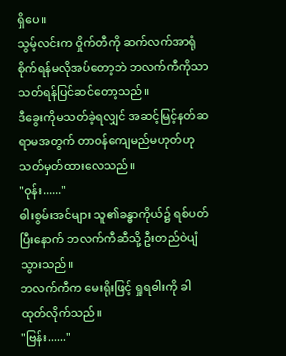ရှိပေ။
သွမ့်လင်းက ဝှိုက်တီကို ဆက်လက်အာရုံစိုက်ရန်မလိုအပ်တော့ဘဲ ဘလက်ကီကိုသာ သတ်ရန်ပြင်ဆင်တော့သည်။
ဒီခွေးကိုမသတ်ခဲ့ရလျှင် အဆင့်မြင့်နတ်ဆရာမအတွက် တာ၀န်ကျေမည်မဟုတ်ဟု သတ်မှတ်ထားလေသည်။
"ဝုန်း......"
ဓါးစွမ်းအင်များ သူ၏ခန္ဓာကိုယ်၌ ရစ်ပတ်ပြီးနောက် ဘလက်ကီဆီသို့ ဦးတည်ဝဲပျံသွားသည်။
ဘလက်ကီက မေးရိုးဖြင့် ရှုရဓါးကို ခါထုတ်လိုက်သည်။
"ဗြန်း......"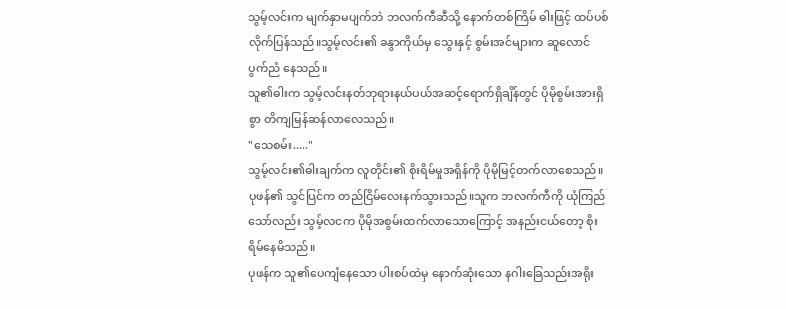သွမ့်လင်းက မျက်နှာမပျက်ဘဲ ဘလက်ကီဆီသို့ နောက်တစ်ကြိမ် ဓါးဖြင့် ထပ်ပစ်လိုက်ပြန်သည်။သွမ့်လင်း၏ ခနွာကိုယ်မှ သွေးနှင့် စွမ်းအင်များက ဆူလောင်ပွက်ညံ နေသည်။
သူ၏ဓါးက သွမ့်လင်းနတ်ဘုရားနယ်ပယ်အဆင့်ရောက်ရှိချိန်တွင် ပိုမိုစွမ်းအားရှိစွာ တိကျမြန်ဆန်လာလေသည်။
"သေစမ်း....."
သွမ့်လင်း၏ဓါးချက်က လူတိုင်း၏ စိုးရိမ်မှုအရှိန်ကို ပိုမိုမြင့်တက်လာစေသည်။
ပုဖန်၏ သွင်ပြင်က တည်ငြိမ်လေးနက်သွားသည်။သူက ဘလက်ကီကို ယုံကြည်သော်လည်း သွမ့်လငက ပိုမိုအစွမ်းထက်လာသောကြောင့် အနည်းငယ်တော့ စိုးရိမ်နေမိသည်။
ပုဖန်က သူ၏ပေကျံနေသော ပါးစပ်ထဲမှ နောက်ဆုံးသော နဂါးခြေသည်းအရိုး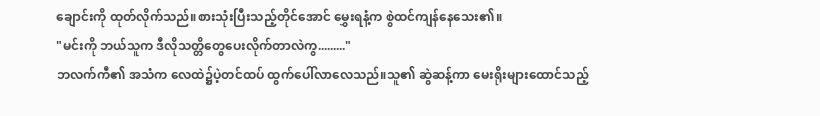ချောင်းကို ထုတ်လိုက်သည်။စားသုံးပြီးသည့်တိုင်အောင် မွှေးရနံ့က စွဲထင်ကျန်နေသေး၏။
"မင်းကို ဘယ်သူက ဒီလိုသတ္တိတွေပေးလိုက်တာလဲကွ........."
ဘလက်ကီ၏ အသံက လေထဲ၌ပဲ့တင်ထပ် ထွက်ပေါ်လာလေသည်။သူ၏ ဆွဲဆန့်ကာ မေးရိုးများထောင်သည့်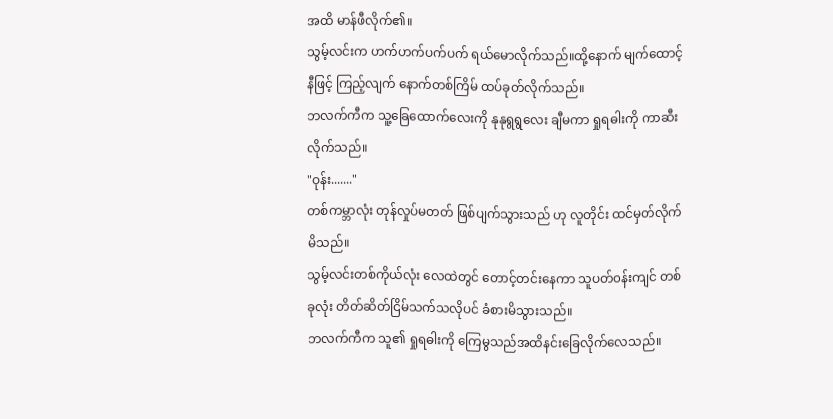အထိ မာန်ဖီလိုက်၏။
သွမ့်လင်းက ဟက်ဟက်ပက်ပက် ရယ်မောလိုက်သည်။ထို့နောက် မျက်ထောင့်နီဖြင့် ကြည့်လျက် နောက်တစ်ကြိမ် ထပ်ခုတ်လိုက်သည်။
ဘလက်ကီက သူ့ခြေထောက်လေးကို နုနုရွရွလေး ချီမကာ ရှုရဓါးကို ကာဆီးလိုက်သည်။
"ဝုန်း......."
တစ်ကမ္ဘာလုံး တုန်လှုပ်မတတ် ဖြစ်ပျက်သွားသည် ဟု လူတိုင်း ထင်မှတ်လိုက်မိသည်။
သွမ့်လင်းတစ်ကိုယ်လုံး လေထဲတွင် တောင့်တင်းနေကာ သူပတ်၀န်းကျင် တစ်ခုလုံး တိတ်ဆိတ်ငြိမ်သက်သလိုပင် ခံစားမိသွားသည်။
ဘလက်ကီက သူ၏ ရှုရဓါးကို ကြေမွသည်အထိနင်းခြေလိုက်လေသည်။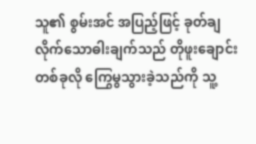သူ၏ စွမ်းအင် အပြည့်ဖြင့် ခုတ်ချလိုက်သောဓါးချက်သည် တိုဖူးချောင်းတစ်ခုလို ကြွေမွသွားခဲ့သည်ကို သူ့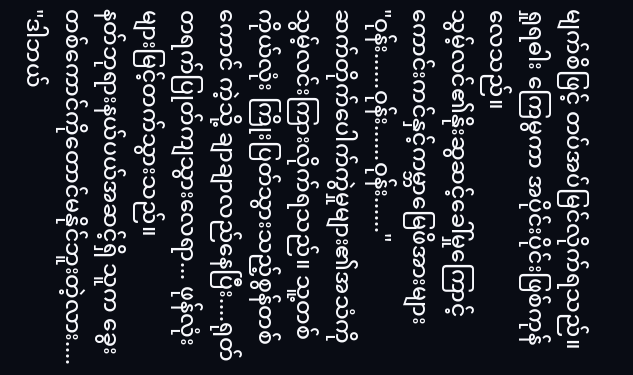မျက်စိဖြင့် တပ်အပ်မြင်လိုက်ရသည်။
ရှုရဓါး ကြေမွကာ အပိုင်းပိုင်းဖြစ်ကုန်လေသည်။
သွမ့်လင်၏နိုးဆွဆင့်ခေါ်မှုကြောင့် ကောင်းကင်နှင့်ကမ္ဘာမြေဖိအားများ
"ဝုန်း......ဝုန်း......ဝုန်း......"
ဆက်တိုက်ပေါက်ကွဲမှုများ၏အသံကို သွမ့်လင်းကြားလိုက်ရသည်။ သူ့တစ်ကိုယ်လုံး ကြိုးပြတ်သွားသည့်စွန်တစ်ကောင် ကဲ့သို့ ချာချာလည်နေပြီး....ရုတ်တရက်ပြုတ်ကျသွားလေရာ... ဖုန်လုံးများမြင့်တက်သွားသည်။
နတ်ဘုရားနယ်ပယ်အဆင့်ရှိ သူက ခွေးတစ်ကောင်ကိုတောင်မနိုင်ဘူးတဲ့လား....
"ဒါဘယ်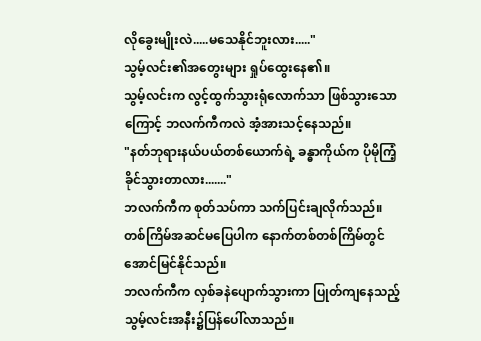လိုခွေးမျိုးလဲ.....မသေနိုင်ဘူးလား....."
သွမ့်လင်း၏အတွေးများ ရှုပ်ထွေးနေ၏။
သွမ့်လင်းက လွင့်ထွက်သွားရုံလောက်သာ ဖြစ်သွားသောကြောင့် ဘလက်ကီကလဲ အံ့အားသင့်နေသည်။
"နတ်ဘုရားနယ်ပယ်တစ်ယောက်ရဲ့ ခန္ဓာကိုယ်က ပိုမိုကြံ့ခိုင်သွားတာလား......."
ဘလက်ကီက စုတ်သပ်ကာ သက်ပြင်းချလိုက်သည်။
တစ်ကြိမ်အဆင်မပြေပါက နောက်တစ်တစ်ကြိမ်တွင်အောင်မြင်နိုင်သည်။
ဘလက်ကီက လှစ်ခနဲပျောက်သွားကာ ပြုတ်ကျနေသည့် သွမ့်လင်းအနီး၌ပြန်ပေါ်လာသည်။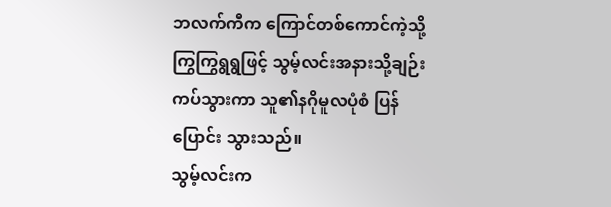ဘလက်ကီက ကြောင်တစ်ကောင်ကဲ့သို့ ကြွကြွရွရွဖြင့် သွမ့်လင်းအနားသို့ချဉ်းကပ်သွားကာ သူ၏နဂိုမူလပုံစံ ပြန်ပြောင်း သွားသည်။
သွမ့်လင်းက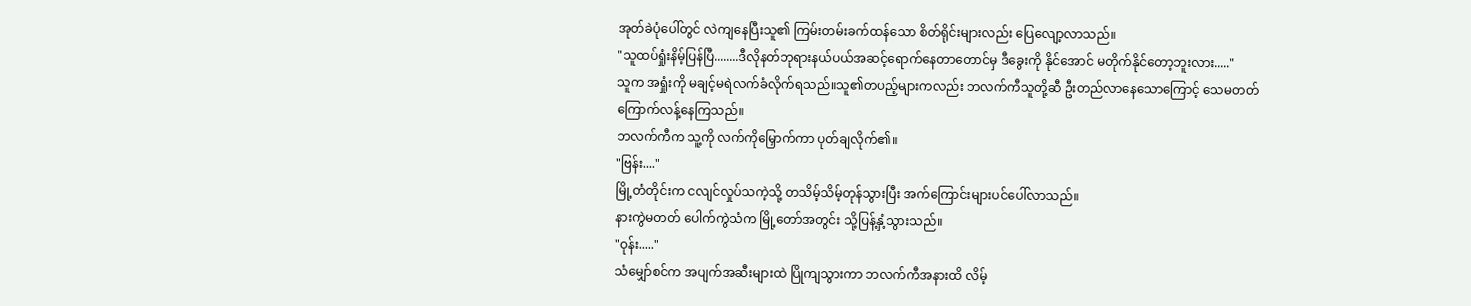အုတ်ခဲပုံပေါ်တွင် လဲကျနေပြီးသူ၏ ကြမ်းတမ်းခက်ထန်သော စိတ်ရိုင်းများလည်း ပြေလျော့လာသည်။
"သူထပ်ရှုံးနိမ့်ပြန်ပြီ........ဒီလိုနတ်ဘုရားနယ်ပယ်အဆင့်ရောက်နေတာတောင်မှ ဒီခွေးကို နိုင်အောင် မတိုက်နိုင်တော့ဘူးလား....."
သူက အရှုံးကို မချင့်မရဲလက်ခံလိုက်ရသည်။သူ၏တပည့်များကလည်း ဘလက်ကီသူတို့ဆီ ဦးတည်လာနေသောကြောင့် သေမတတ်ကြောက်လန့်နေကြသည်။
ဘလက်ကီက သူ့ကို လက်ကိုမြှောက်ကာ ပုတ်ချလိုက်၏။
"ဗြန်း...."
မြို့တံတိုင်းက ငလျင်လှုပ်သကဲ့သို့ တသိမ့်သိမ့်တုန်သွားပြီး အက်ကြောင်းများပင်ပေါ်လာသည်။
နားကွဲမတတ် ပေါက်ကွဲသံက မြို့တော်အတွင်း သို့ပြန့်နှံ့သွားသည်။
"ဝုန်း....."
သံမျှော်စင်က အပျက်အဆီးများထဲ ပြိုကျသွားကာ ဘလက်ကီအနားထိ လိမ့်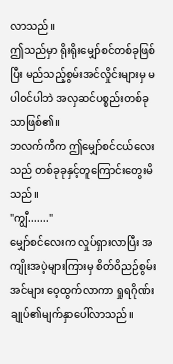လာသည်။
ဤသည်မှာ ရိုးရိုးမျှော်စင်တစ်ခုဖြစ်ပြီး မည်သည့်စွမ်းအင်လှိုင်းများမှ မပါ၀င်ပါဘဲ အလှဆင်ပစ္စည်းတစ်ခုသာဖြစ်၏။
ဘလက်ကီက ဤမျှော်စင်ငယ်လေးသည် တစ်ခုခုနှင့်တူကြောင်းတွေးမိသည်။
"ကျွီ......."
မျှော်စင်လေးက လှုပ်ရှားလာပြီး အကျိုးအပဲ့များကြားမှ စိတ်ဝိညဉ်စွမ်းအင်များ ဝေ့ထွက်လာကာ ရှုရဂိုဏ်းချုပ်၏မျက်နှာပေါ်လာသည်။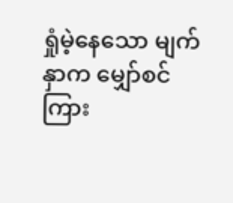ရှုံမဲ့နေသော မျက်နှာက မျှော်စင်ကြား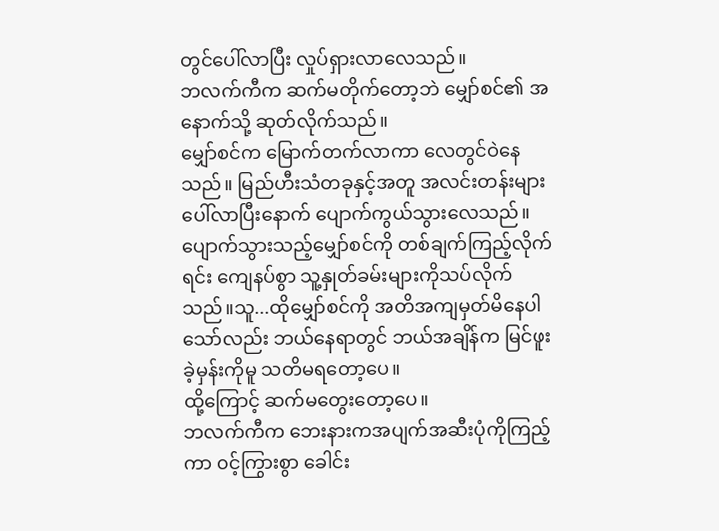တွင်ပေါ်လာပြီး လှုပ်ရှားလာလေသည်။
ဘလက်ကီက ဆက်မတိုက်တော့ဘဲ မျှော်စင်၏ အနောက်သို့ ဆုတ်လိုက်သည်။
မျှော်စင်က မြောက်တက်လာကာ လေတွင်ဝဲနေသည်။ မြည်ဟီးသံတခုနှင့်အတူ အလင်းတန်းများပေါ်လာပြီးနောက် ပျောက်ကွယ်သွားလေသည်။
ပျောက်သွားသည့်မျှော်စင်ကို တစ်ချက်ကြည့်လိုက်ရင်း ကျေနပ်စွာ သူ့နှုတ်ခမ်းများကိုသပ်လိုက်သည်။သူ...ထိုမျှော်စင်ကို အတိအကျမှတ်မိနေပါသော်လည်း ဘယ်နေရာတွင် ဘယ်အချိန်က မြင်ဖူးခဲ့မှန်းကိုမူ သတိမရတော့ပေ။
ထို့ကြောင့် ဆက်မတွေးတော့ပေ။
ဘလက်ကီက ဘေးနားကအပျက်အဆီးပုံကိုကြည့်ကာ ၀င့်ကြွားစွာ ခေါင်း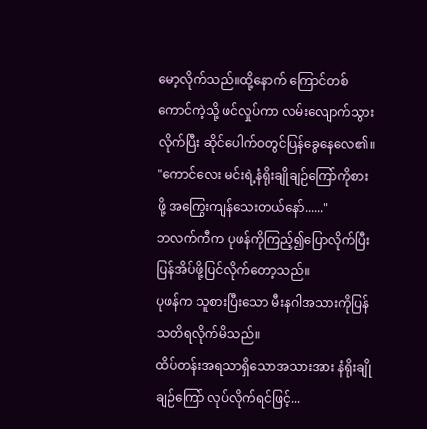မော့လိုက်သည်။ထို့နောက် ကြောင်တစ်ကောင်ကဲ့သို့ ဖင်လှုပ်ကာ လမ်းလျောက်သွားလိုက်ပြီး ဆိုင်ပေါက်ဝတွင်ပြန်ခွေနေလေ၏။
"ကောင်လေး မင်းရဲ့နံရိုးချိုချဉ်ကြော်ကိုစားဖို့ အကြွေးကျန်သေးတယ်နော်......"
ဘလက်ကီက ပုဖန်ကိုကြည့်၍ပြောလိုက်ပြီး ပြန်အိပ်ဖို့ပြင်လိုက်တော့သည်။
ပုဖန်က သူစားပြီးသော မီးနဂါအသားကိုပြန်သတိရလိုက်မိသည်။
ထိပ်တန်းအရသာရှိသောအသားအား နံရိုးချိုချဉ်ကြော် လုပ်လိုက်ရင်ဖြင့်...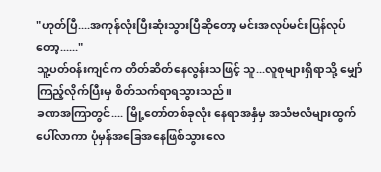"ဟုတ်ပြီ....အကုန်လုံးပြီးဆုံးသွားပြီဆိုတော့ မင်းအလုပ်မင်းပြန်လုပ်တော့......"
သူ့ပတ်၀န်းကျင်က တိတ်ဆိတ်နေလွန်းသဖြင့် သူ...လူစုများရှိရာသို့ မျှော်ကြည့်လိုက်ပြီးမှ စိတ်သက်ရာရသွားသည်။
ခဏအကြာတွင်.... မြို့တော်တစ်ခုလုံး နေရာအနှံမှ အသံဗလံများထွက်ပေါ်လာကာ ပုံမှန်အခြေအနေဖြစ်သွားလေ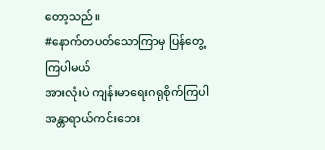တော့သည်။
#နောက်တပတ်သောကြာမှ ပြန်တွေ့ကြပါမယ်
အားလုံးပဲ ကျန်းမာရေးဂရုစိုက်ကြပါ
အန္တာရာယ်ကင်းဘေး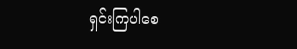ရှင်းကြပါစေ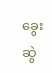ခွေးဆွဲ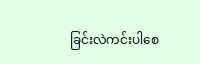ခြင်းလဲကင်းပါစေ